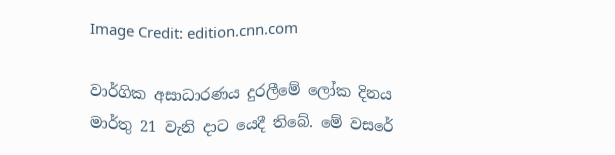Image Credit: edition.cnn.com

වාර්ගික අසාධාරණය දුරලීමේ ලෝක දිනය මාර්තු 21 වැනි දාට යෙදී තිබේ. මේ වසරේ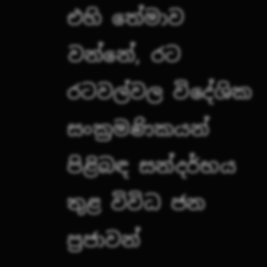එහි තේමාව වන්නේ, රට රටවල්වල විදේශික සංක්‍රමණිකයන් පිළිබඳ සන්දර්භය තුළ විවිධ ජන ප්‍රජාවන්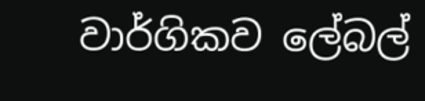වාර්ගිකව ලේබල්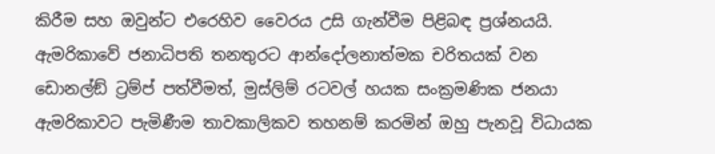කිරීම සහ ඔවුන්ට එරෙහිව වෛරය උසි ගැන්වීම පිළිබඳ ප්‍රශ්නයයි. ඇමරිකාවේ ජනාධිපති තනතුරට ආන්දෝලනාත්මක චරිතයක් වන ඩොනල්ඞ් ට්‍රම්ප් පත්වීමත්, මුස්ලිම් රටවල් හයක සංක්‍රමණික ජනයා ඇමරිකාවට පැමිණීම තාවකාලිකව තහනම් කරමින් ඔහු පැනවූ විධායක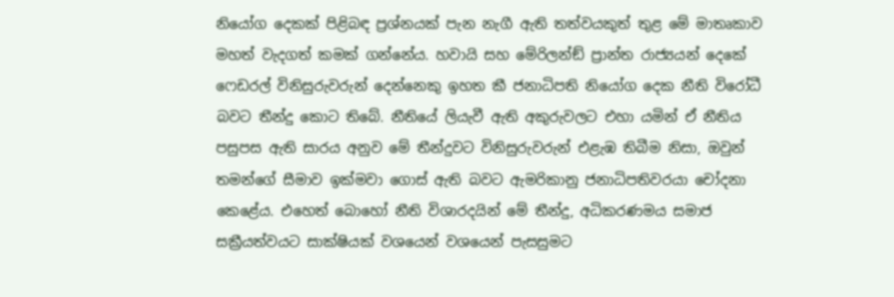නියෝග දෙකක් පිළිබඳ ප්‍රශ්නයක් පැන නැගී ඇති තත්වයකුත් තුළ මේ මාතෘකාව මහත් වැදගත් කමක් ගන්නේය. හවායි සහ මේරිලන්ඞ් ප්‍රාන්ත රාජ්‍යයන් දෙකේ ෆෙඩරල් විනිසුරුවරුන් දෙන්නෙකු ඉහත කී ජනාධිපති නියෝග දෙක නීති විරෝධී බවට තීන්දු කොට තිබේ. නීතියේ ලියැවී ඇති අකුරුවලට එහා යමින් ඒ නීතිය පසුපස ඇති සාරය අනුව මේ තීන්දුවට විනිසුරුවරුන් එළැඹ තිබීම නිසා, ඔවුන් තමන්ගේ සීමාව ඉක්මවා ගොස් ඇති බවට ඇමරිකානු ජනාධිපතිවරයා චෝදනා කෙළේය. එහෙත් බොහෝ නීති විශාරදයින් මේ තීන්දු, අධිකරණමය සමාජ සක්‍රීයත්වයට සාක්ෂියක් වශයෙන් වශයෙන් පැසසුමට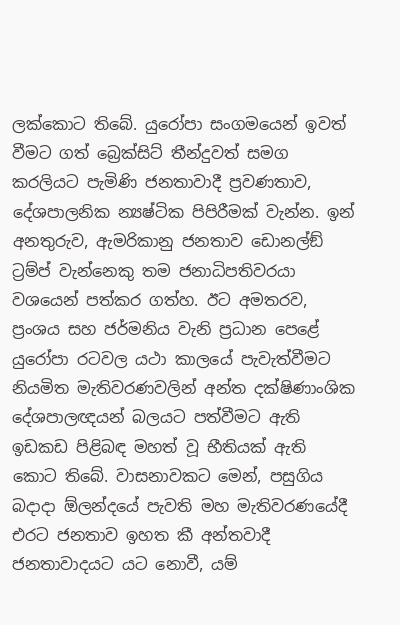ලක්කොට තිබේ. යුරෝපා සංගමයෙන් ඉවත් වීමට ගත් බ්‍රෙක්සිට් තීන්දුවත් සමග කරලියට පැමිණි ජනතාවාදී ප්‍රවණතාව, දේශපාලනික න්‍යෂ්ටික පිපිරීමක් වැන්න. ඉන් අනතුරුව, ඇමරිකානු ජනතාව ඩොනල්ඞ් ට්‍රම්ප් වැන්නෙකු තම ජනාධිපතිවරයා වශයෙන් පත්කර ගත්හ. ඊට අමතරව, ප්‍රංශය සහ ජර්මනිය වැනි ප්‍රධාන පෙළේ යුරෝපා රටවල යථා කාලයේ පැවැත්වීමට නියමිත මැතිවරණවලින් අන්ත දක්ෂිණාංශික දේශපාලඥයන් බලයට පත්වීමට ඇති ඉඩකඩ පිළිබඳ මහත් වූ භීතියක් ඇති කොට තිබේ. වාසනාවකට මෙන්, පසුගිය බදාදා ඕලන්දයේ පැවති මහ මැතිවරණයේදී එරට ජනතාව ඉහත කී අන්තවාදී ජනතාවාදයට යට නොවී, යම්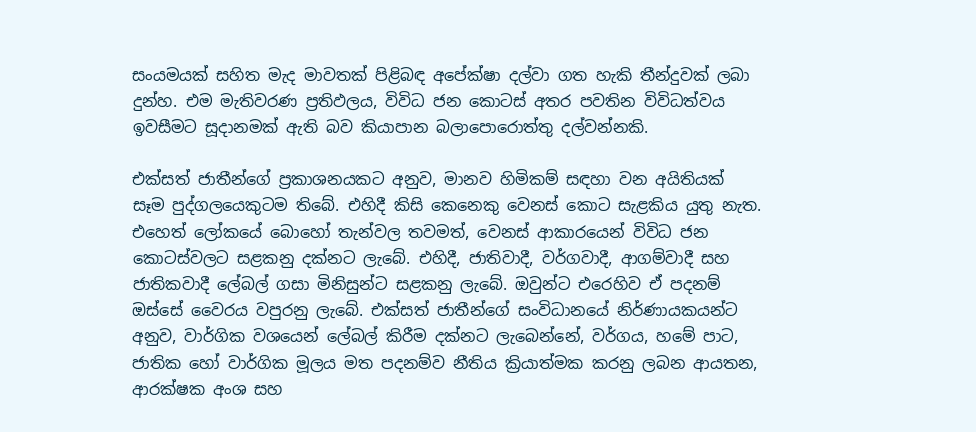සංයමයක් සහිත මැද මාවතක් පිළිබඳ අපේක්ෂා දල්වා ගත හැකි තීන්දුවක් ලබා දුන්හ. එම මැතිවරණ ප්‍රතිඵලය, විවිධ ජන කොටස් අතර පවතින විවිධත්වය ඉවසීමට සූදානමක් ඇති බව කියාපාන බලාපොරොත්තු දල්වන්නකි.

එක්සත් ජාතීන්ගේ ප්‍රකාශනයකට අනුව, මානව හිමිකම් සඳහා වන අයිතියක් සෑම පුද්ගලයෙකුටම තිබේ. එහිදී කිසි කෙනෙකු වෙනස් කොට සැළකිය යුතු නැත. එහෙත් ලෝකයේ බොහෝ තැන්වල තවමත්, වෙනස් ආකාරයෙන් විවිධ ජන කොටස්වලට සළකනු දක්නට ලැබේ. එහිදී, ජාතිවාදී, වර්ගවාදී, ආගම්වාදී සහ ජාතිකවාදී ලේබල් ගසා මිනිසුන්ට සළකනු ලැබේ. ඔවුන්ට එරෙහිව ඒ පදනම් ඔස්සේ වෛරය වපුරනු ලැබේ. එක්සත් ජාතීන්ගේ සංවිධානයේ නිර්ණායකයන්ට අනුව, වාර්ගික වශයෙන් ලේබල් කිරීම දක්නට ලැබෙන්නේ, වර්ගය, හමේ පාට, ජාතික හෝ වාර්ගික මූලය මත පදනම්ව නීතිය ක්‍රියාත්මක කරනු ලබන ආයතන, ආරක්ෂක අංශ සහ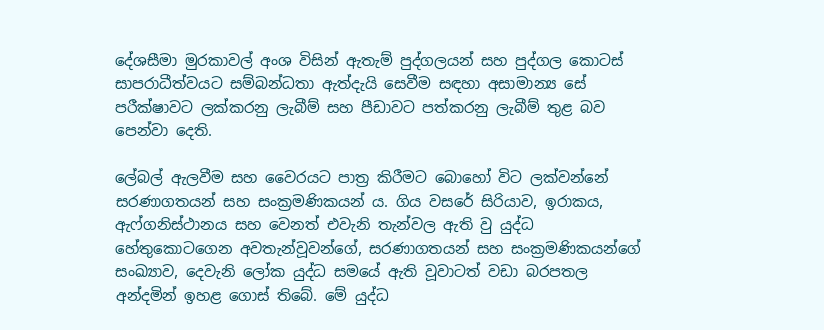දේශසීමා මුරකාවල් අංශ විසින් ඇතැම් පුද්ගලයන් සහ පුද්ගල කොටස් සාපරාධීත්වයට සම්බන්ධතා ඇත්දැයි සෙවීම සඳහා අසාමාන්‍ය සේ පරීක්ෂාවට ලක්කරනු ලැබීම් සහ පීඩාවට පත්කරනු ලැබීම් තුළ බව පෙන්වා දෙති.

ලේබල් ඇලවීම සහ වෛරයට පාත්‍ර කිරීමට බොහෝ විට ලක්වන්නේ සරණාගතයන් සහ සංක්‍රමණිකයන් ය. ගිය වසරේ සිරියාව, ඉරාකය, ඇෆ්ගනිස්ථානය සහ වෙනත් එවැනි තැන්වල ඇති වු යුද්ධ හේතුකොටගෙන අවතැන්වූවන්ගේ, සරණාගතයන් සහ සංක්‍රමණිකයන්ගේ සංඛ්‍යාව, දෙවැනි ලෝක යුද්ධ සමයේ ඇති වූවාටත් වඩා බරපතල අන්දමින් ඉහළ ගොස් තිබේ. මේ යුද්ධ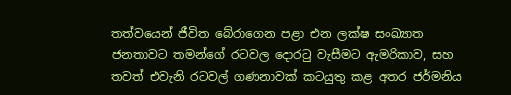තත්වයෙන් ජීවිත බේරාගෙන පළා එන ලක්ෂ සංඛ්‍යාත ජනතාවට තමන්ගේ රටවල දොරටු වැසීමට ඇමරිකාව, සහ තවත් එවැනි රටවල් ගණනාවක් කටයුතු කළ අතර ජර්මනිය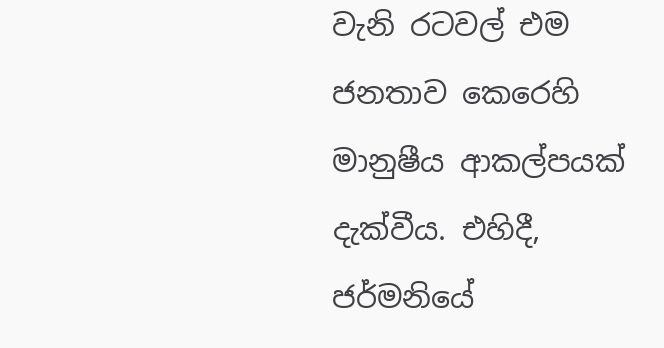වැනි රටවල් එම ජනතාව කෙරෙහි මානුෂීය ආකල්පයක් දැක්වීය. එහිදී, ජර්මනියේ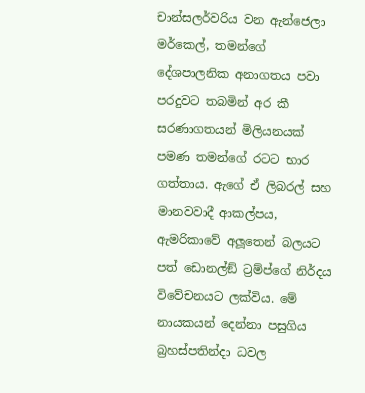චාන්සලර්වරිය වන ඇන්ජෙලා මර්කෙල්, තමන්ගේ දේශපාලනික අනාගතය පවා පරදුවට තබමින් අර කී සරණාගතයන් මිලියනයක් පමණ තමන්ගේ රටට භාර ගත්තාය. ඇගේ ඒ ලිබරල් සහ මානවවාදී ආකල්පය, ඇමරිකාවේ අලූතෙන් බලයට පත් ඩොනල්ඞ් ට්‍රම්ප්ගේ නිර්දය විවේචනයට ලක්විය. මේ නායකයන් දෙන්නා පසුගිය බ්‍රහස්පතින්දා ධවල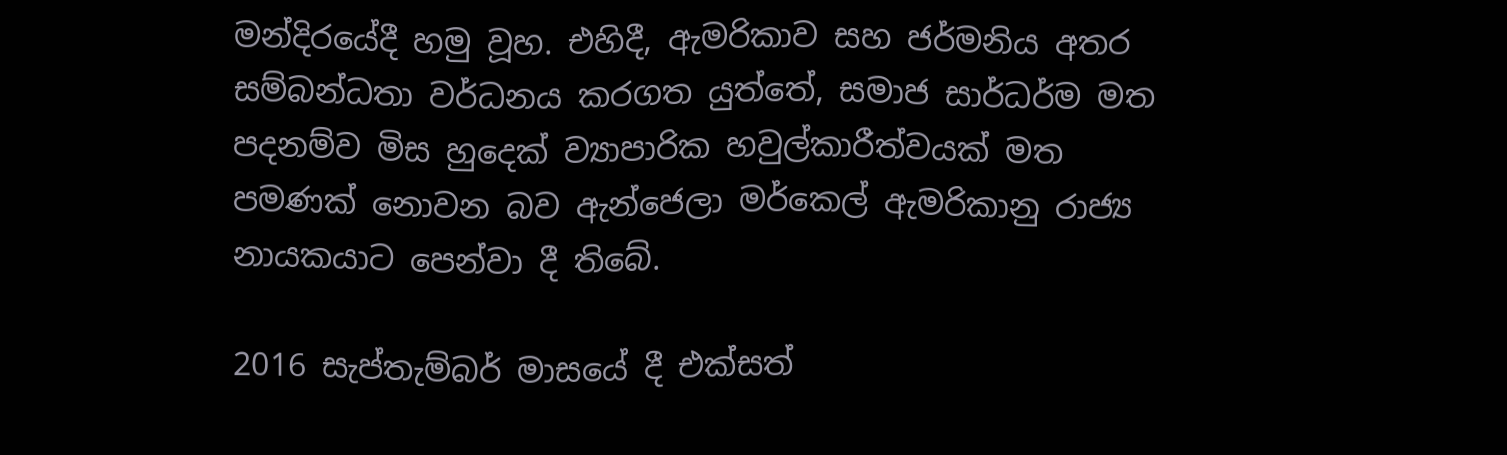මන්දිරයේදී හමු වූහ. එහිදී, ඇමරිකාව සහ ජර්මනිය අතර සම්බන්ධතා වර්ධනය කරගත යුත්තේ, සමාජ සාර්ධර්ම මත පදනම්ව මිස හුදෙක් ව්‍යාපාරික හවුල්කාරීත්වයක් මත පමණක් නොවන බව ඇන්ජෙලා මර්කෙල් ඇමරිකානු රාජ්‍ය නායකයාට පෙන්වා දී තිබේ.

2016 සැප්තැම්බර් මාසයේ දී එක්සත්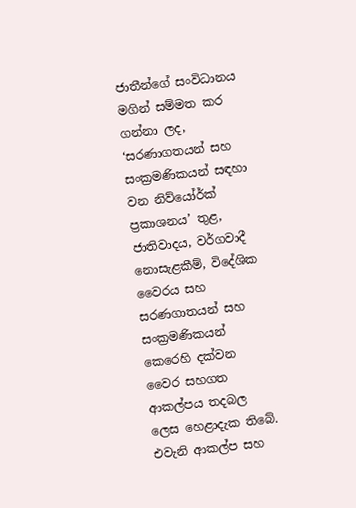ජාතීන්ගේ සංවිධානය මගින් සම්මත කර ගන්නා ලද, ‘සරණාගතයන් සහ සංක්‍රමණිකයන් සඳහා වන නිව්යෝර්ක් ප්‍රකාශනය’ තුළ, ජාතිවාදය, වර්ගවාදී නොසැළකීම්, විදේශික වෛරය සහ සරණගාතයන් සහ සංක්‍රමණිකයන් කෙරෙහි දක්වන වෛර සහගත ආකල්පය තදබල ලෙස හෙළාදැක තිබේ. එවැනි ආකල්ප සහ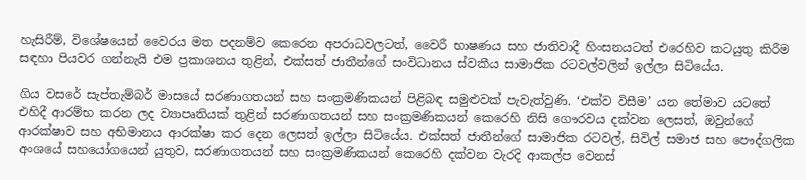හැසිරීම්, විශේෂයෙන් වෛරය මත පදනම්ව කෙරෙන අපරාධවලටත්, වෛරී භාෂණය සහ ජාතිවාදී හිංසනයටත් එරෙහිව කටයුතු කිරීම සඳහා පියවර ගන්නැයි එම ප්‍රකාශනය තුළින්, එක්සත් ජාතීන්ගේ සංවිධානය ස්වකීය සාමාජික රටවල්වලින් ඉල්ලා සිටියේය.

ගිය වසරේ සැප්තැම්බර් මාසයේ සරණාගතයන් සහ සංක්‍රමණිකයන් පිළිබඳ සමුළුවක් පැවැත්වුණි. ‘එක්ව විසීම’ යන තේමාව යටතේ එහිදී ආරම්භ කරන ලද ව්‍යාපෘතියක් තුළින් සරණාගතයන් සහ සංක්‍රමණිකයන් කෙරෙහි නිසි ගෞරවය දක්වන ලෙසත්, ඔවුන්ගේ ආරක්ෂාව සහ අභිමානය ආරක්ෂා කර දෙන ලෙසත් ඉල්ලා සිටියේය. එක්සත් ජාතීන්ගේ සාමාජික රටවල්, සිවිල් සමාජ සහ පෞද්ගලික අංශයේ සහයෝගයෙන් යුතුව, සරණාගතයන් සහ සංක්‍රමණිකයන් කෙරෙහි දක්වන වැරදි ආකල්ප වෙනස්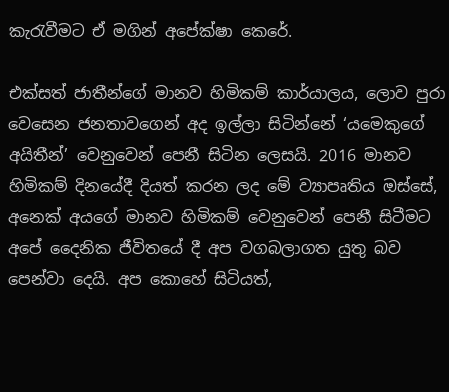කැරැවීමට ඒ මගින් අපේක්ෂා කෙරේ.

එක්සත් ජාතීන්ගේ මානව හිමිකම් කාර්යාලය, ලොව පුරා වෙසෙන ජනතාවගෙන් අද ඉල්ලා සිටින්නේ ‘යමෙකුගේ අයිතීන්’ වෙනුවෙන් පෙනී සිටින ලෙසයි. 2016 මානව හිමිකම් දිනයේදී දියත් කරන ලද මේ ව්‍යාපෘතිය ඔස්සේ, අනෙක් අයගේ මානව හිමිකම් වෙනුවෙන් පෙනී සිටීමට අපේ දෛනික ජීවිතයේ දී අප වගබලාගත යුතු බව පෙන්වා දෙයි. අප කොහේ සිටියත්,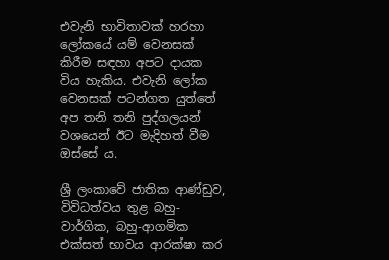එවැනි භාවිතාවක් හරහා ලෝකයේ යම් වෙනසක් කිරීම සඳහා අපට දායක විය හැකිය. එවැනි ලෝක වෙනසක් පටන්ගත යුත්තේ අප තනි තනි පුද්ගලයන් වශයෙන් ඊට මැදිහත් වීම ඔස්සේ ය.

ශ්‍රී ලංකාවේ ජාතික ආණ්ඩුව, විවිධත්වය තුළ බහු-වාර්ගික, බහු-ආගමික එක්සත් භාවය ආරක්ෂා කර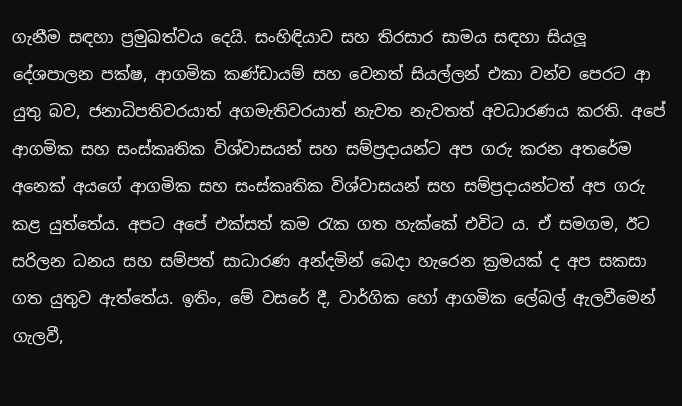ගැනීම සඳහා ප්‍රමුඛත්වය දෙයි. සංහිඳියාව සහ තිරසාර සාමය සඳහා සියලූ දේශපාලන පක්ෂ, ආගමික කණ්ඩායම් සහ වෙනත් සියල්ලන් එකා වන්ව පෙරට ආ යුතු බව, ජනාධිපතිවරයාත් අගමැතිවරයාත් නැවත නැවතත් අවධාරණය කරති. අපේ ආගමික සහ සංස්කෘතික විශ්වාසයන් සහ සම්ප්‍රදායන්ට අප ගරු කරන අතරේම අනෙක් අයගේ ආගමික සහ සංස්කෘතික විශ්වාසයන් සහ සම්ප්‍රදායන්ටත් අප ගරු කළ යුත්තේය. අපට අපේ එක්සත් කම රැක ගත හැක්කේ එවිට ය. ඒ සමගම, ඊට සරිලන ධනය සහ සම්පත් සාධාරණ අන්දමින් බෙදා හැරෙන ක්‍රමයක් ද අප සකසා ගත යුතුව ඇත්තේය. ඉතිං, මේ වසරේ දී, වාර්ගික හෝ ආගමික ලේබල් ඇලවීමෙන් ගැලවී,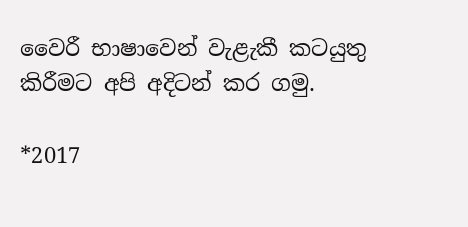වෛරී භාෂාවෙන් වැළැකී කටයුතු කිරීමට අපි අදිටන් කර ගමු.

*2017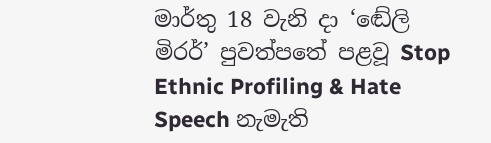මාර්තු 18 වැනි දා ‘ඬේලි මිරර්’ පුවත්පතේ පළවූ Stop Ethnic Profiling & Hate Speech නැමැති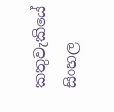කතුවැකියේ සිංහල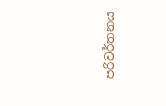පරිවර්තනය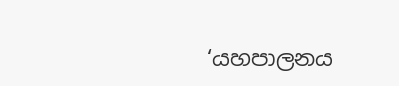‘යහපාලනය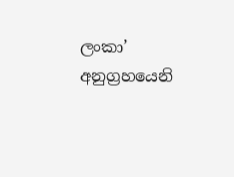ලංකා’ අනුග්‍රහයෙනි